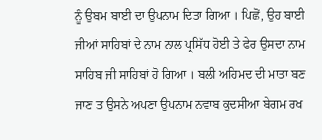ਨੂੰ ਉਬਮ ਬਾਈ ਦਾ ਉਪਨਾਮ ਦਿਤਾ ਗਿਆ । ਪਿਛੋਂ, ਉਹ ਬਾਈ ਜੀਆਂ ਸਾਹਿਬਾਂ ਦੇ ਨਾਮ ਨਾਲ ਪ੍ਰਸਿੱਧ ਹੋਈ ਤੇ ਫੇਰ ਉਸਦਾ ਨਾਮ ਸਾਹਿਬ ਜੀ ਸਾਹਿਬਾਂ ਹੋ ਗਿਆ । ਬਲੀ ਅਹਿਮਦ ਦੀ ਮਾਤਾ ਬਣ ਜਾਣ ਤ ਉਸਨੇ ਅਪਣਾ ਉਪਨਾਮ ਨਵਾਬ ਕੁਦਸੀਆ ਬੇਗਮ ਰਖ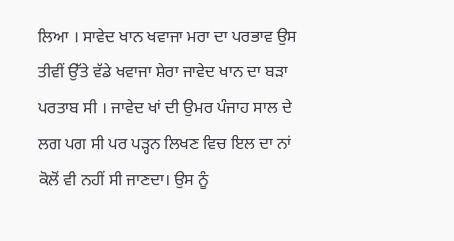ਲਿਆ । ਸਾਵੇਦ ਖਾਨ ਖਵਾਜਾ ਮਰਾ ਦਾ ਪਰਭਾਵ ਉਸ ਤੀਵੀਂ ਉੱਤੇ ਵੱਡੇ ਖਵਾਜਾ ਸ਼ੇਰਾ ਜਾਵੇਦ ਖਾਨ ਦਾ ਬੜਾ ਪਰਤਾਬ ਸੀ । ਜਾਵੇਦ ਖਾਂ ਦੀ ਉਮਰ ਪੰਜਾਹ ਸਾਲ ਦੇ ਲਗ ਪਗ ਸੀ ਪਰ ਪੜ੍ਹਨ ਲਿਖਣ ਵਿਚ ਇਲ ਦਾ ਨਾਂ ਕੋਲੋਂ ਵੀ ਨਹੀਂ ਸੀ ਜਾਣਦਾ। ਉਸ ਨੂੰ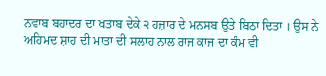ਨਵਾਬ ਬਹਾਦਰ ਦਾ ਖਤਾਬ ਦੇਕੇ ੨ ਹਜ਼ਾਰ ਦੇ ਮਨਸਬ ਉਤੇ ਬਿਠਾ ਦਿਤਾ । ਉਸ ਨੇ ਅਹਿਮਦ ਸ਼ਾਹ ਦੀ ਮਾਤਾ ਦੀ ਸਲਾਹ ਨਾਲ ਰਾਜ ਕਾਜ ਦਾ ਕੰਮ ਵੀ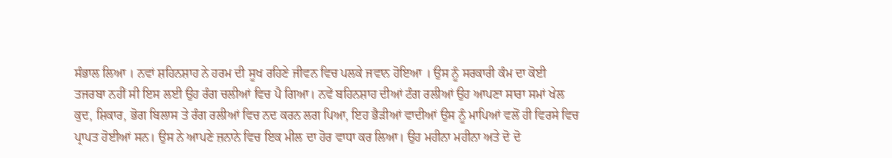ਸੰਭਾਲ ਲਿਆ । ਨਵਾਂ ਸ਼ਹਿਨਸ਼ਾਹ ਨੇ ਹਰਮ ਦੀ ਸੂਖ ਰਹਿਣੇ ਜੀਵਨ ਵਿਚ ਪਲਕੇ ਜਵਾਨ ਹੋਇਆ । ਉਸ ਨੂੰ ਸਰਕਾਰੀ ਕੰਮ ਦਾ ਕੋਈ ਤਜਰਬਾ ਨਹੀਂ ਸੀ ਇਸ ਲਈ ਉਹ ਰੰਗ ਚਲੀਆਂ ਵਿਚ ਪੈ ਗਿਆ। ਨਵੇਂ ਬਹਿਨਸ਼ਾਹ ਦੀਆਂ ਟੰਗ ਰਲੀਆਂ ਉਹ ਆਪਣਾ ਸਾਰਾ ਸਮਾਂ ਖੇਲ ਕੁਦ, ਸ਼ਿਕਾਰ, ਭੋਗ ਬਿਲਾਸ ਤੇ ਰੰਗ ਰਲੀਆਂ ਵਿਚ ਨਦ ਕਰਨ ਲਗ ਪਿਆ, ਇਹ ਭੈੜੀਆਂ ਵਾਦੀਆਂ ਉਸ ਨੂੰ ਮਾਪਿਆਂ ਵਲੋਂ ਹੀ ਵਿਰਸੇ ਵਿਚ ਪ੍ਰਾਪਤ ਹੋਈਆਂ ਸਨ। ਉਸ ਨੇ ਆਪਣੇ ਜ਼ਨਾਨੇ ਵਿਚ ਇਕ ਮੀਲ ਦਾ ਹੋਰ ਵਾਧਾ ਕਰ ਲਿਆ। ਉਹ ਮਹੀਨਾ ਮਹੀਨਾ ਅਤੇ ਦੋ ਦੋ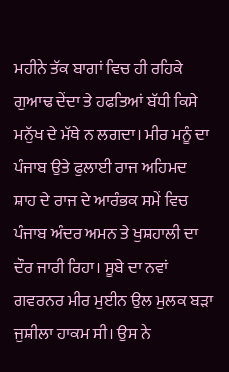ਮਹੀਨੇ ਤੱਕ ਬਾਗਾਂ ਵਿਚ ਹੀ ਰਹਿਕੇ ਗੁਆਢ ਦੇਂਦਾ ਤੇ ਹਫਤਿਆਂ ਬੱਧੀ ਕਿਸੇ ਮਨੁੱਖ ਦੇ ਮੱਥੇ ਨ ਲਗਦਾ। ਮੀਰ ਮਨੂੰ ਦਾ ਪੰਜਾਬ ਉਤੇ ਫੁਲਾਈ ਰਾਜ ਅਹਿਮਦ ਸ਼ਾਹ ਦੇ ਰਾਜ ਦੇ ਆਰੰਭਕ ਸਮੇਂ ਵਿਚ ਪੰਜਾਬ ਅੰਦਰ ਅਮਨ ਤੇ ਖੁਸ਼ਹਾਲੀ ਦਾ ਦੌਰ ਜਾਰੀ ਰਿਹਾ। ਸੂਬੇ ਦਾ ਨਵਾਂ ਗਵਰਨਰ ਮੀਰ ਮੁਈਨ ਉਲ ਮੁਲਕ ਬੜਾ ਜੁਸ਼ੀਲਾ ਹਾਕਮ ਸੀ। ਉਸ ਨੇ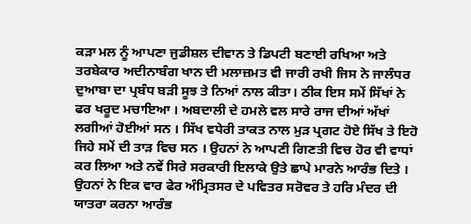ਕੜਾ ਮਲ ਨੂੰ ਆਪਣਾ ਜੁਡੀਸ਼ਲ ਦੀਵਾਨ ਤੇ ਡਿਪਟੀ ਬਣਾਈ ਰਖਿਆ ਅਤੇ ਤਰਬੇਕਾਰ ਅਦੀਨਾਬੰਗ ਖਾਨ ਦੀ ਮਲਾਜ਼ਮਤ ਵੀ ਜਾਰੀ ਰਖੀ ਜਿਸ ਨੇ ਜਾਲੰਧਰ ਦੁਆਬਾ ਦਾ ਪ੍ਰਬੰਧ ਬੜੀ ਸੂਝ ਤੇ ਨਿਆਂ ਨਾਲ ਕੀਤਾ। ਠੀਕ ਇਸ ਸਮੇਂ ਸਿੱਖਾਂ ਨੇ ਫਰ ਖਰੂਦ ਮਚਾਇਆ । ਅਬਦਾਲੀ ਦੇ ਹਮਲੇ ਵਲ ਸਾਰੇ ਰਾਜ ਦੀਆਂ ਅੱਖਾਂ ਲਗੀਆਂ ਹੋਈਆਂ ਸਨ । ਸਿੱਖ ਵਧੇਰੀ ਤਾਕਤ ਨਾਲ ਮੁੜ ਪ੍ਰਗਟ ਹੋਏ ਸਿੱਖ ਤੇ ਇਹੋ ਜਿਹੇ ਸਮੇਂ ਦੀ ਤਾੜ ਵਿਚ ਸਨ । ਉਹਨਾਂ ਨੇ ਆਪਣੀ ਗਿਣਤੀ ਵਿਚ ਹੋਰ ਵੀ ਵਾਧਾਂ ਕਰ ਲਿਆ ਅਤੇ ਨਵੇਂ ਸਿਰੇ ਸਰਕਾਰੀ ਇਲਾਕੇ ਉਤੇ ਛਾਪੇ ਮਾਰਨੇ ਆਰੰਭ ਦਿਤੇ । ਉਹਨਾਂ ਨੇ ਇਕ ਵਾਰ ਫੇਰ ਅੰਮ੍ਰਿਤਸਰ ਦੇ ਪਵਿਤਰ ਸਰੋਵਰ ਤੇ ਹਰਿ ਮੰਦਰ ਦੀ ਯਾਤਰਾ ਕਰਨਾ ਆਰੰਭ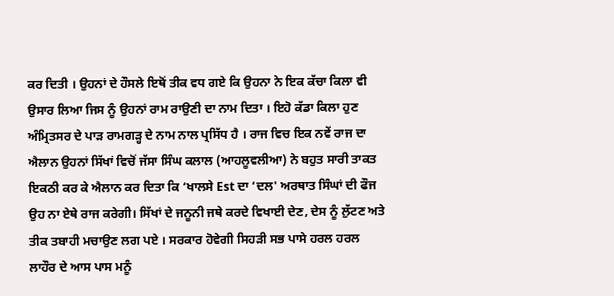ਕਰ ਦਿਤੀ । ਉਹਨਾਂ ਦੇ ਹੌਸਲੇ ਇਥੋਂ ਤੀਕ ਵਧ ਗਏ ਕਿ ਉਹਨਾ ਨੇ ਇਕ ਕੱਚਾ ਕਿਲਾ ਵੀ ਉਸਾਰ ਲਿਆ ਜਿਸ ਨੂੰ ਉਹਨਾਂ ਰਾਮ ਰਾਉਣੀ ਦਾ ਨਾਮ ਦਿਤਾ । ਇਹੋ ਕੱਡਾ ਕਿਲਾ ਹੁਣ ਅੰਮ੍ਰਿਤਸਰ ਦੇ ਪਾੜ ਰਾਮਗੜ੍ਹ ਦੇ ਨਾਮ ਨਾਲ ਪ੍ਰਸਿੱਧ ਹੈ । ਰਾਜ ਵਿਚ ਇਕ ਨਵੇਂ ਰਾਜ ਦਾ ਐਲਾਨ ਉਹਨਾਂ ਸਿੱਖਾਂ ਵਿਚੋਂ ਜੱਸਾ ਸਿੰਘ ਕਲਾਲ (ਆਹਲੂਵਲੀਆ) ਨੇ ਬਹੁਤ ਸਾਰੀ ਤਾਕਤ ਇਕਠੀ ਕਰ ਕੇ ਐਲਾਨ ਕਰ ਦਿਤਾ ਕਿ ‘ਖਾਲਸੇ Est ਦਾ ‘ਦਲ' ਅਰਥਾਤ ਸਿੰਘਾਂ ਦੀ ਫੌਜ ਉਹ ਨਾ ਏਥੇ ਰਾਜ ਕਰੇਗੀ। ਸਿੱਖਾਂ ਦੇ ਜਨੂਨੀ ਜਥੇ ਕਰਦੇ ਵਿਖਾਈ ਦੇਣ, ਦੇਸ ਨੂੰ ਲੁੱਟਣ ਅਤੇ ਤੀਕ ਤਬਾਹੀ ਮਚਾਉਣ ਲਗ ਪਏ । ਸਰਕਾਰ ਹੋਵੇਗੀ ਸਿਹੜੀ ਸਭ ਪਾਸੇ ਹਰਲ ਹਰਲ ਲਾਹੌਰ ਦੇ ਆਸ ਪਾਸ ਮਨੂੰ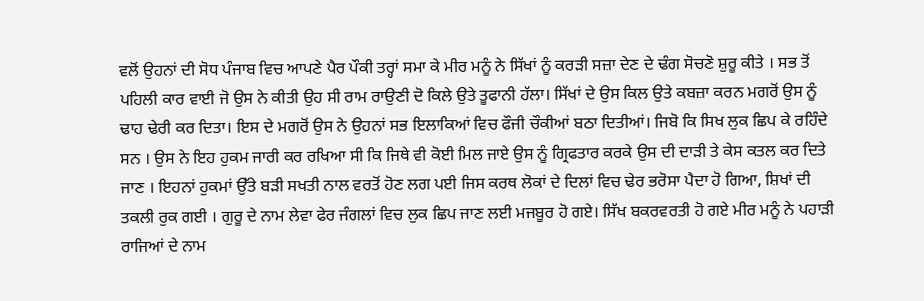ਵਲੋਂ ਉਹਨਾਂ ਦੀ ਸੋਧ ਪੰਜਾਬ ਵਿਚ ਆਪਣੇ ਪੈਰ ਪੌਕੀ ਤਰ੍ਹਾਂ ਸਮਾ ਕੇ ਮੀਰ ਮਨੂੰ ਨੇ ਸਿੱਖਾਂ ਨੂੰ ਕਰੜੀ ਸਜ਼ਾ ਦੇਣ ਦੇ ਢੰਗ ਸੋਚਣੋ ਸ਼ੁਰੂ ਕੀਤੇ । ਸਭ ਤੋਂ ਪਹਿਲੀ ਕਾਰ ਵਾਈ ਜੋ ਉਸ ਨੇ ਕੀਤੀ ਉਹ ਸੀ ਰਾਮ ਰਾਉਣੀ ਦੋ ਕਿਲੇ ਉਤੇ ਤੂਫਾਨੀ ਹੱਲਾ। ਸਿੱਖਾਂ ਦੇ ਉਸ ਕਿਲ ਉਤੇ ਕਬਜ਼ਾ ਕਰਨ ਮਗਰੋਂ ਉਸ ਨੂੰ ਢਾਹ ਢੇਰੀ ਕਰ ਦਿਤਾ। ਇਸ ਦੇ ਮਗਰੋਂ ਉਸ ਨੇ ਉਹਨਾਂ ਸਭ ਇਲਾਕਿਆਂ ਵਿਚ ਫੌਜੀ ਚੌਕੀਆਂ ਬਠਾ ਦਿਤੀਆਂ। ਜਿਬੋ ਕਿ ਸਿਖ ਲੁਕ ਛਿਪ ਕੇ ਰਹਿੰਦੇ ਸਨ । ਉਸ ਨੇ ਇਹ ਹੁਕਮ ਜਾਰੀ ਕਰ ਰਖਿਆ ਸੀ ਕਿ ਜਿਥੇ ਵੀ ਕੋਈ ਮਿਲ ਜਾਏ ਉਸ ਨੂੰ ਗ੍ਰਿਫਤਾਰ ਕਰਕੇ ਉਸ ਦੀ ਦਾੜੀ ਤੇ ਕੇਸ ਕਤਲ ਕਰ ਦਿਤੇ ਜਾਣ । ਇਹਨਾਂ ਹੁਕਮਾਂ ਉੱਤੇ ਬੜੀ ਸਖਤੀ ਨਾਲ ਵਰਤੋਂ ਹੋਣ ਲਗ ਪਈ ਜਿਸ ਕਰਥ ਲੋਕਾਂ ਦੇ ਦਿਲਾਂ ਵਿਚ ਢੇਰ ਭਰੋਸਾ ਪੈਦਾ ਹੋ ਗਿਆ, ਸ਼ਿਖਾਂ ਦੀ ਤਕਲੀ ਰੁਕ ਗਈ । ਗੁਰੂ ਦੇ ਨਾਮ ਲੇਵਾ ਫੇਰ ਜੰਗਲਾਂ ਵਿਚ ਲੁਕ ਛਿਪ ਜਾਣ ਲਈ ਮਜਬੂਰ ਹੋ ਗਏ। ਸਿੱਖ ਬਕਰਵਰਤੀ ਹੋ ਗਏ ਮੀਰ ਮਨੂੰ ਨੇ ਪਹਾੜੀ ਰਾਜਿਆਂ ਦੇ ਨਾਮ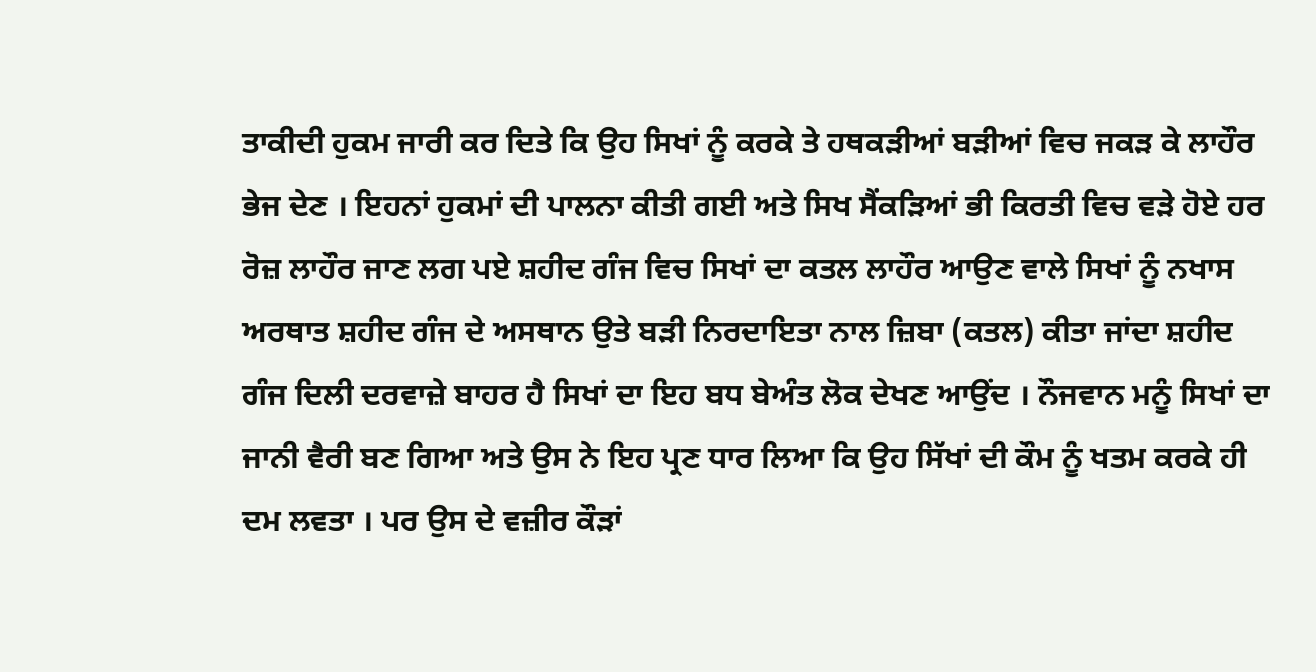ਤਾਕੀਦੀ ਹੁਕਮ ਜਾਰੀ ਕਰ ਦਿਤੇ ਕਿ ਉਹ ਸਿਖਾਂ ਨੂੰ ਕਰਕੇ ਤੇ ਹਥਕੜੀਆਂ ਬੜੀਆਂ ਵਿਚ ਜਕੜ ਕੇ ਲਾਹੌਰ ਭੇਜ ਦੇਣ । ਇਹਨਾਂ ਹੁਕਮਾਂ ਦੀ ਪਾਲਨਾ ਕੀਤੀ ਗਈ ਅਤੇ ਸਿਖ ਸੈਂਕੜਿਆਂ ਭੀ ਕਿਰਤੀ ਵਿਚ ਵੜੇ ਹੋਏ ਹਰ ਰੋਜ਼ ਲਾਹੌਰ ਜਾਣ ਲਗ ਪਏ ਸ਼ਹੀਦ ਗੰਜ ਵਿਚ ਸਿਖਾਂ ਦਾ ਕਤਲ ਲਾਹੌਰ ਆਉਣ ਵਾਲੇ ਸਿਖਾਂ ਨੂੰ ਨਖਾਸ ਅਰਥਾਤ ਸ਼ਹੀਦ ਗੰਜ ਦੇ ਅਸਥਾਨ ਉਤੇ ਬੜੀ ਨਿਰਦਾਇਤਾ ਨਾਲ ਜ਼ਿਬਾ (ਕਤਲ) ਕੀਤਾ ਜਾਂਦਾ ਸ਼ਹੀਦ ਗੰਜ ਦਿਲੀ ਦਰਵਾਜ਼ੇ ਬਾਹਰ ਹੈ ਸਿਖਾਂ ਦਾ ਇਹ ਬਧ ਬੇਅੰਤ ਲੋਕ ਦੇਖਣ ਆਉਂਦ । ਨੌਜਵਾਨ ਮਨੂੰ ਸਿਖਾਂ ਦਾ ਜਾਨੀ ਵੈਰੀ ਬਣ ਗਿਆ ਅਤੇ ਉਸ ਨੇ ਇਹ ਪ੍ਰਣ ਧਾਰ ਲਿਆ ਕਿ ਉਹ ਸਿੱਖਾਂ ਦੀ ਕੌਮ ਨੂੰ ਖਤਮ ਕਰਕੇ ਹੀ ਦਮ ਲਵਤਾ । ਪਰ ਉਸ ਦੇ ਵਜ਼ੀਰ ਕੌੜਾਂ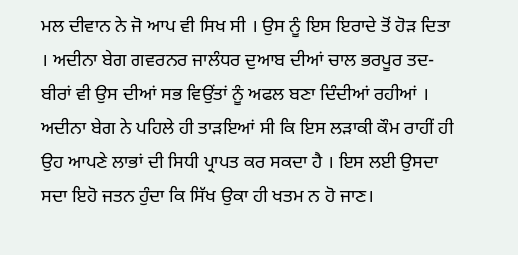ਮਲ ਦੀਵਾਨ ਨੇ ਜੋ ਆਪ ਵੀ ਸਿਖ ਸੀ । ਉਸ ਨੂੰ ਇਸ ਇਰਾਦੇ ਤੋਂ ਹੋੜ ਦਿਤਾ । ਅਦੀਨਾ ਬੇਗ ਗਵਰਨਰ ਜਾਲੰਧਰ ਦੁਆਬ ਦੀਆਂ ਚਾਲ ਭਰਪੂਰ ਤਦ- ਬੀਰਾਂ ਵੀ ਉਸ ਦੀਆਂ ਸਭ ਵਿਉਂਤਾਂ ਨੂੰ ਅਫਲ ਬਣਾ ਦਿੰਦੀਆਂ ਰਹੀਆਂ । ਅਦੀਨਾ ਬੇਗ ਨੇ ਪਹਿਲੇ ਹੀ ਤਾੜਇਆਂ ਸੀ ਕਿ ਇਸ ਲੜਾਕੀ ਕੌਮ ਰਾਹੀਂ ਹੀ ਉਹ ਆਪਣੇ ਲਾਭਾਂ ਦੀ ਸਿਧੀ ਪ੍ਰਾਪਤ ਕਰ ਸਕਦਾ ਹੈ । ਇਸ ਲਈ ਉਸਦਾ ਸਦਾ ਇਹੋ ਜਤਨ ਹੁੰਦਾ ਕਿ ਸਿੱਖ ਉਕਾ ਹੀ ਖਤਮ ਨ ਹੋ ਜਾਣ।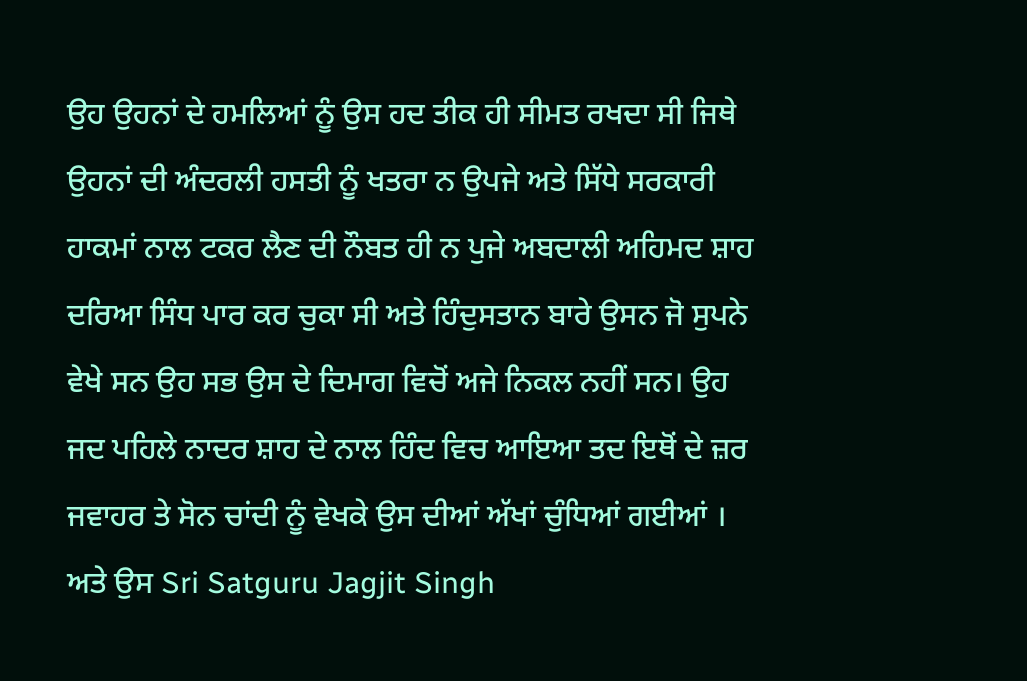ਉਹ ਉਹਨਾਂ ਦੇ ਹਮਲਿਆਂ ਨੂੰ ਉਸ ਹਦ ਤੀਕ ਹੀ ਸੀਮਤ ਰਖਦਾ ਸੀ ਜਿਥੇ ਉਹਨਾਂ ਦੀ ਅੰਦਰਲੀ ਹਸਤੀ ਨੂੰ ਖਤਰਾ ਨ ਉਪਜੇ ਅਤੇ ਸਿੱਧੇ ਸਰਕਾਰੀ ਹਾਕਮਾਂ ਨਾਲ ਟਕਰ ਲੈਣ ਦੀ ਨੌਬਤ ਹੀ ਨ ਪੁਜੇ ਅਬਦਾਲੀ ਅਹਿਮਦ ਸ਼ਾਹ ਦਰਿਆ ਸਿੰਧ ਪਾਰ ਕਰ ਚੁਕਾ ਸੀ ਅਤੇ ਹਿੰਦੁਸਤਾਨ ਬਾਰੇ ਉਸਨ ਜੋ ਸੁਪਨੇ ਵੇਖੇ ਸਨ ਉਹ ਸਭ ਉਸ ਦੇ ਦਿਮਾਗ ਵਿਚੋਂ ਅਜੇ ਨਿਕਲ ਨਹੀਂ ਸਨ। ਉਹ ਜਦ ਪਹਿਲੇ ਨਾਦਰ ਸ਼ਾਹ ਦੇ ਨਾਲ ਹਿੰਦ ਵਿਚ ਆਇਆ ਤਦ ਇਥੋਂ ਦੇ ਜ਼ਰ ਜਵਾਹਰ ਤੇ ਸੋਨ ਚਾਂਦੀ ਨੂੰ ਵੇਖਕੇ ਉਸ ਦੀਆਂ ਅੱਖਾਂ ਚੁੰਧਿਆਂ ਗਈਆਂ । ਅਤੇ ਉਸ Sri Satguru Jagjit Singh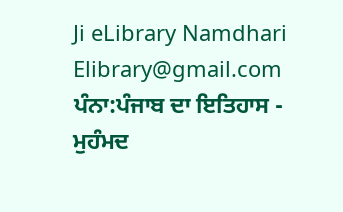Ji eLibrary Namdhari Elibrary@gmail.com
ਪੰਨਾ:ਪੰਜਾਬ ਦਾ ਇਤਿਹਾਸ - ਮੁਹੰਮਦ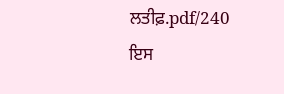ਲਤੀਫ਼.pdf/240
ਇਸ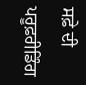ਸਫ਼ੇ ਦੀ ਪਰੂਫ਼ਰੀਡਿੰਗ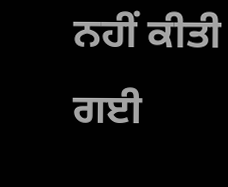ਨਹੀਂ ਕੀਤੀ ਗਈ